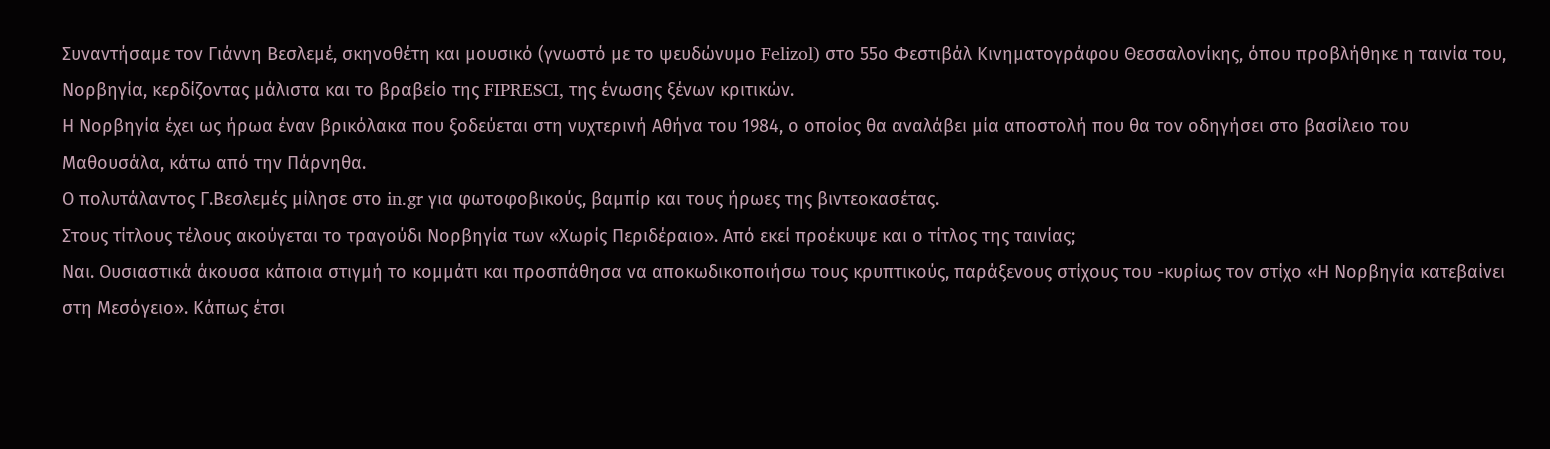Συναντήσαμε τον Γιάννη Βεσλεμέ, σκηνοθέτη και μουσικό (γνωστό με το ψευδώνυμο Felizol) στο 55ο Φεστιβάλ Κινηματογράφου Θεσσαλονίκης, όπου προβλήθηκε η ταινία του, Νορβηγία, κερδίζοντας μάλιστα και το βραβείο της FIPRESCI, της ένωσης ξένων κριτικών.
Η Νορβηγία έχει ως ήρωα έναν βρικόλακα που ξοδεύεται στη νυχτερινή Αθήνα του 1984, ο οποίος θα αναλάβει μία αποστολή που θα τον οδηγήσει στο βασίλειο του Μαθουσάλα, κάτω από την Πάρνηθα.
Ο πολυτάλαντος Γ.Βεσλεμές μίλησε στο in.gr για φωτοφοβικούς, βαμπίρ και τους ήρωες της βιντεοκασέτας.
Στους τίτλους τέλους ακούγεται το τραγούδι Νορβηγία των «Χωρίς Περιδέραιο». Από εκεί προέκυψε και ο τίτλος της ταινίας;
Ναι. Ουσιαστικά άκουσα κάποια στιγμή το κομμάτι και προσπάθησα να αποκωδικοποιήσω τους κρυπτικούς, παράξενους στίχους του -κυρίως τον στίχο «Η Νορβηγία κατεβαίνει στη Μεσόγειο». Κάπως έτσι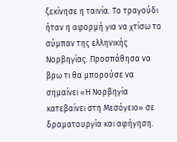ξεκίνησε η ταινία. Το τραγούδι ήταν η αφορμή για να χτίσω το σύμπαν της ελληνικής Νορβηγίας. Προσπάθησα να βρω τι θα μπορούσε να σημαίνει «Η Νορβηγία κατεβαίνει στη Μεσόγειο» σε δραματουργία και αφήγηση.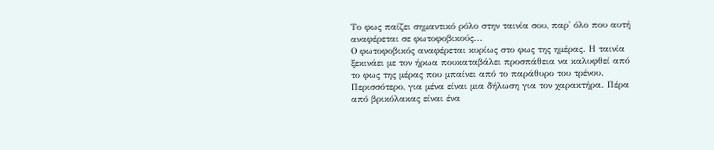Το φως παίζει σημαντικό ρόλο στην ταινία σου, παρ' όλο που αυτή αναφέρεται σε φωτοφοβικούς...
Ο φωτοφοβικός αναφέρεται κυρίως στο φως της ημέρας. Η ταινία ξεκινάει με τον ήρωα πουκαταβάλει προσπάθεια να καλυφθεί από το φως της μέρας που μπαίνει από το παράθυρο του τρένου. Περισσότερο, για μένα είναι μια δήλωση για τον χαρακτήρα. Πέρα από βρικόλακας είναι ένα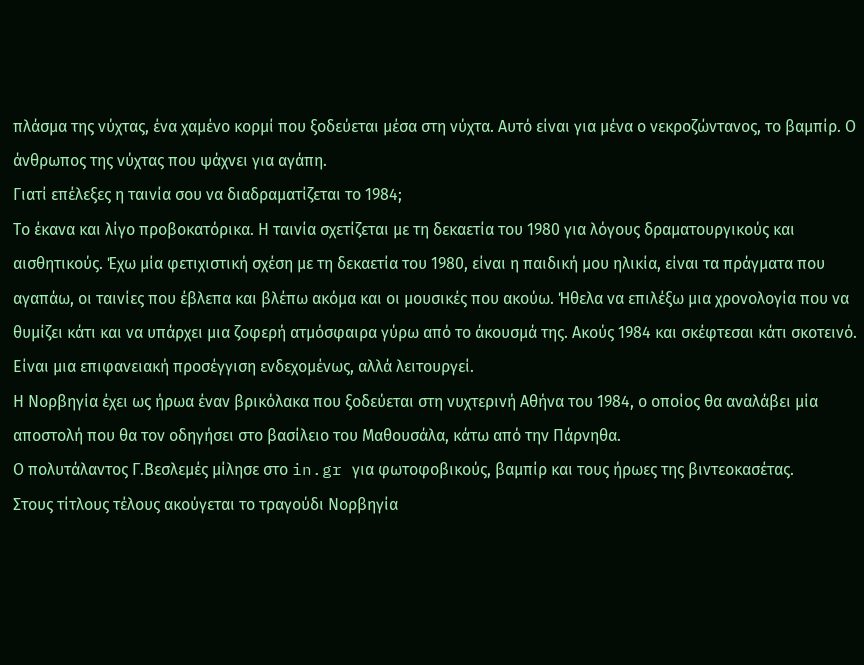πλάσμα της νύχτας, ένα χαμένο κορμί που ξοδεύεται μέσα στη νύχτα. Αυτό είναι για μένα ο νεκροζώντανος, το βαμπίρ. Ο άνθρωπος της νύχτας που ψάχνει για αγάπη.
Γιατί επέλεξες η ταινία σου να διαδραματίζεται το 1984;
Το έκανα και λίγο προβοκατόρικα. Η ταινία σχετίζεται με τη δεκαετία του 1980 για λόγους δραματουργικούς και αισθητικούς. Έχω μία φετιχιστική σχέση με τη δεκαετία του 1980, είναι η παιδική μου ηλικία, είναι τα πράγματα που αγαπάω, οι ταινίες που έβλεπα και βλέπω ακόμα και οι μουσικές που ακούω. Ήθελα να επιλέξω μια χρονολογία που να θυμίζει κάτι και να υπάρχει μια ζοφερή ατμόσφαιρα γύρω από το άκουσμά της. Ακούς 1984 και σκέφτεσαι κάτι σκοτεινό. Είναι μια επιφανειακή προσέγγιση ενδεχομένως, αλλά λειτουργεί.
Η Νορβηγία έχει ως ήρωα έναν βρικόλακα που ξοδεύεται στη νυχτερινή Αθήνα του 1984, ο οποίος θα αναλάβει μία αποστολή που θα τον οδηγήσει στο βασίλειο του Μαθουσάλα, κάτω από την Πάρνηθα.
Ο πολυτάλαντος Γ.Βεσλεμές μίλησε στο in.gr για φωτοφοβικούς, βαμπίρ και τους ήρωες της βιντεοκασέτας.
Στους τίτλους τέλους ακούγεται το τραγούδι Νορβηγία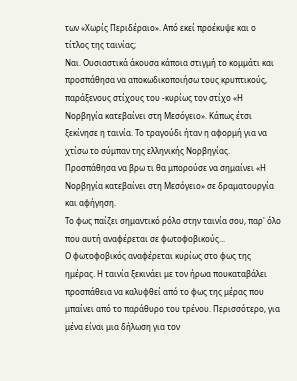των «Χωρίς Περιδέραιο». Από εκεί προέκυψε και ο τίτλος της ταινίας;
Ναι. Ουσιαστικά άκουσα κάποια στιγμή το κομμάτι και προσπάθησα να αποκωδικοποιήσω τους κρυπτικούς, παράξενους στίχους του -κυρίως τον στίχο «Η Νορβηγία κατεβαίνει στη Μεσόγειο». Κάπως έτσι ξεκίνησε η ταινία. Το τραγούδι ήταν η αφορμή για να χτίσω το σύμπαν της ελληνικής Νορβηγίας. Προσπάθησα να βρω τι θα μπορούσε να σημαίνει «Η Νορβηγία κατεβαίνει στη Μεσόγειο» σε δραματουργία και αφήγηση.
Το φως παίζει σημαντικό ρόλο στην ταινία σου, παρ' όλο που αυτή αναφέρεται σε φωτοφοβικούς...
Ο φωτοφοβικός αναφέρεται κυρίως στο φως της ημέρας. Η ταινία ξεκινάει με τον ήρωα πουκαταβάλει προσπάθεια να καλυφθεί από το φως της μέρας που μπαίνει από το παράθυρο του τρένου. Περισσότερο, για μένα είναι μια δήλωση για τον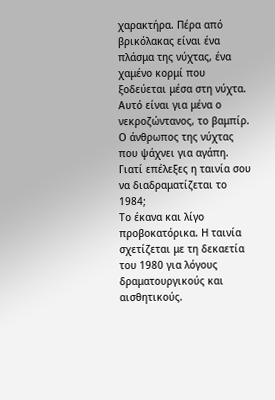χαρακτήρα. Πέρα από βρικόλακας είναι ένα πλάσμα της νύχτας, ένα χαμένο κορμί που ξοδεύεται μέσα στη νύχτα. Αυτό είναι για μένα ο νεκροζώντανος, το βαμπίρ. Ο άνθρωπος της νύχτας που ψάχνει για αγάπη.
Γιατί επέλεξες η ταινία σου να διαδραματίζεται το 1984;
Το έκανα και λίγο προβοκατόρικα. Η ταινία σχετίζεται με τη δεκαετία του 1980 για λόγους δραματουργικούς και αισθητικούς.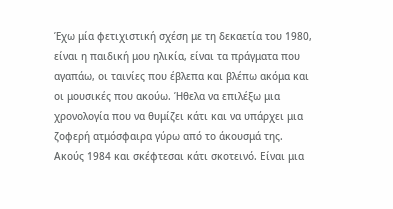Έχω μία φετιχιστική σχέση με τη δεκαετία του 1980, είναι η παιδική μου ηλικία, είναι τα πράγματα που αγαπάω, οι ταινίες που έβλεπα και βλέπω ακόμα και οι μουσικές που ακούω. Ήθελα να επιλέξω μια χρονολογία που να θυμίζει κάτι και να υπάρχει μια ζοφερή ατμόσφαιρα γύρω από το άκουσμά της. Ακούς 1984 και σκέφτεσαι κάτι σκοτεινό. Είναι μια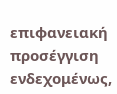επιφανειακή προσέγγιση ενδεχομένως,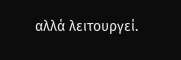αλλά λειτουργεί.